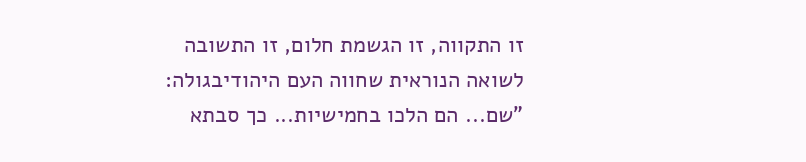זו התקווה, זו הגשמת חלום, זו התשובה לשואה הנוראית שחווה העם היהודיבגולה:
"שם... הם הלכו בחמישיות... כך סבתא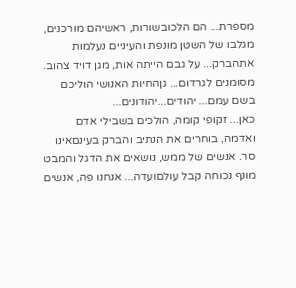מספרת... הם הלכובשורות, ראשיהם מורכנים, מגלבו של השטן מונפת והעיניים נעלמות אתהברק... על גבם הייתה אות, מגן דויד צהוב. מסומנים לגרדום... גןהחיות האנושי הוליכם בשם עמם... יהודים...יהודונים...
כאן... זקופי קומה, הולכים בשבילי אדם ואדמה, בוחרים את הנתיב והברק בעינםאינו סר. אנשים של ממש, נושאים את הדגל והמבט מונף נכוחה קבל עולםועדה... אנחנו פה, אנשים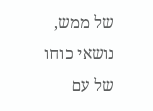של ממש, נושאי כוחו של עם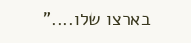בארצו שלו...."